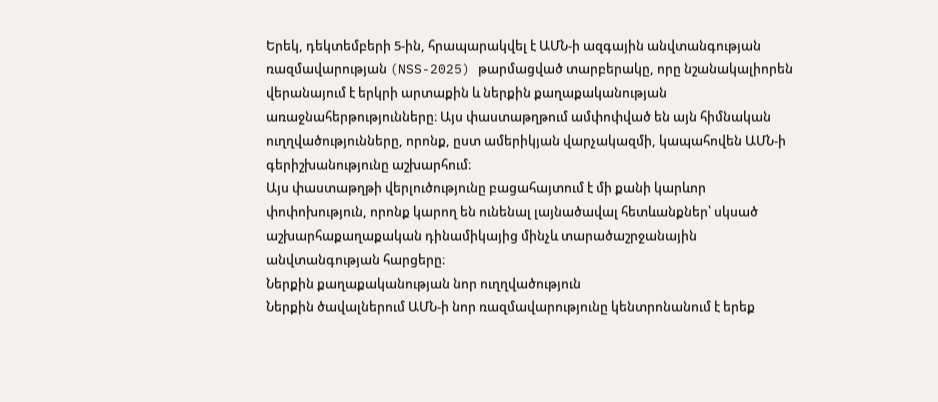Երեկ, դեկտեմբերի 5-ին, հրապարակվել է ԱՄՆ-ի ազգային անվտանգության ռազմավարության (NSS-2025) թարմացված տարբերակը, որը նշանակալիորեն վերանայում է երկրի արտաքին և ներքին քաղաքականության առաջնահերթությունները։ Այս փաստաթղթում ամփոփված են այն հիմնական ուղղվածությունները, որոնք, ըստ ամերիկյան վարչակազմի, կապահովեն ԱՄՆ-ի գերիշխանությունը աշխարհում։
Այս փաստաթղթի վերլուծությունը բացահայտում է մի քանի կարևոր փոփոխություն, որոնք կարող են ունենալ լայնածավալ հետևանքներ՝ սկսած աշխարհաքաղաքական դինամիկայից մինչև տարածաշրջանային անվտանգության հարցերը։
Ներքին քաղաքականության նոր ուղղվածություն
Ներքին ծավալներում ԱՄՆ-ի նոր ռազմավարությունը կենտրոնանում է երեք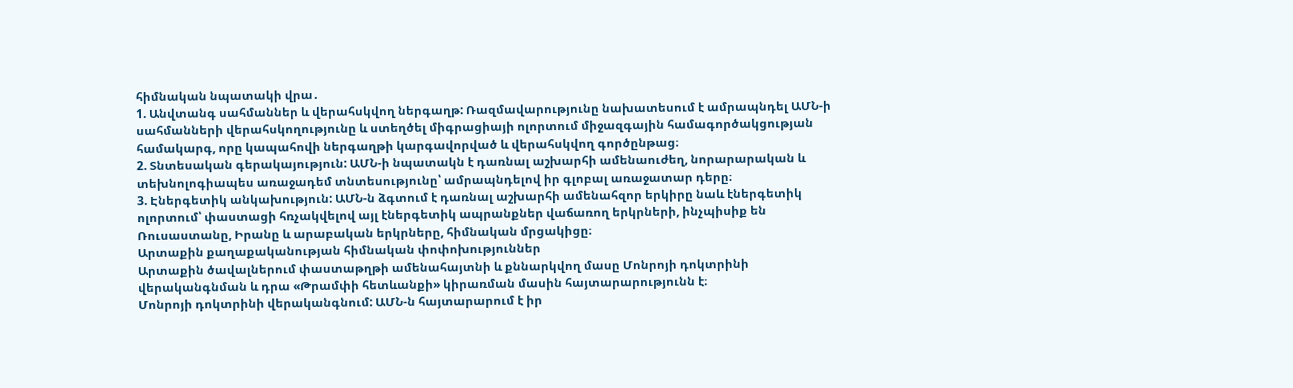հիմնական նպատակի վրա․
1. Անվտանգ սահմաններ և վերահսկվող ներգաղթ: Ռազմավարությունը նախատեսում է ամրապնդել ԱՄՆ-ի սահմանների վերահսկողությունը և ստեղծել միգրացիայի ոլորտում միջազգային համագործակցության համակարգ, որը կապահովի ներգաղթի կարգավորված և վերահսկվող գործընթաց։
2. Տնտեսական գերակայություն: ԱՄՆ-ի նպատակն է դառնալ աշխարհի ամենաուժեղ, նորարարական և տեխնոլոգիապես առաջադեմ տնտեսությունը՝ ամրապնդելով իր գլոբալ առաջատար դերը։
3. Էներգետիկ անկախություն: ԱՄՆ-ն ձգտում է դառնալ աշխարհի ամենահզոր երկիրը նաև էներգետիկ ոլորտում՝ փաստացի հռչակվելով այլ էներգետիկ ապրանքներ վաճառող երկրների, ինչպիսիք են Ռուսաստանը, Իրանը և արաբական երկրները, հիմնական մրցակիցը։
Արտաքին քաղաքականության հիմնական փոփոխություններ
Արտաքին ծավալներում փաստաթղթի ամենահայտնի և քննարկվող մասը Մոնրոյի դոկտրինի վերականգնման և դրա «Թրամփի հետևանքի» կիրառման մասին հայտարարությունն է։
Մոնրոյի դոկտրինի վերականգնում: ԱՄՆ-ն հայտարարում է իր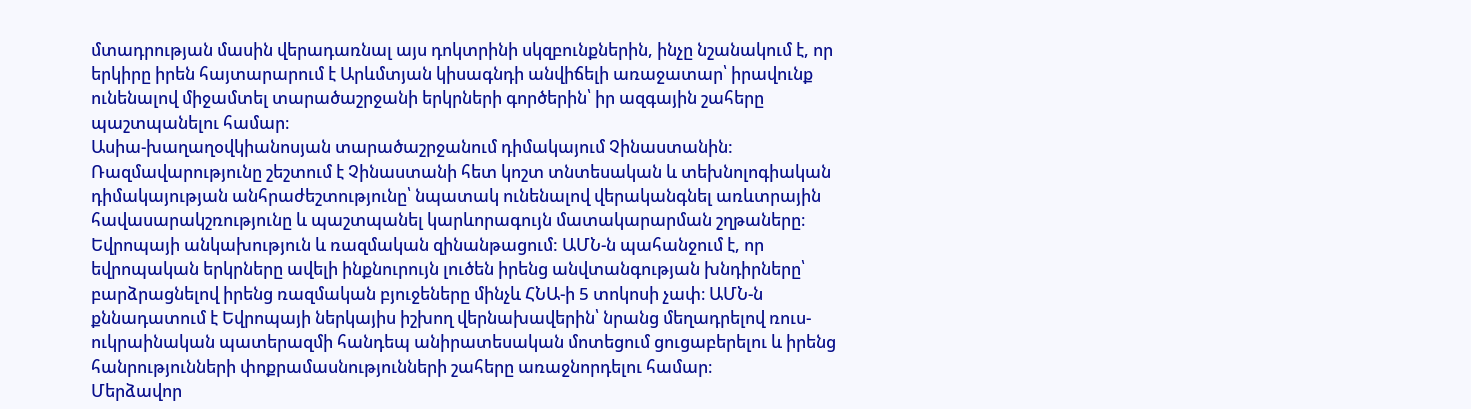մտադրության մասին վերադառնալ այս դոկտրինի սկզբունքներին, ինչը նշանակում է, որ երկիրը իրեն հայտարարում է Արևմտյան կիսագնդի անվիճելի առաջատար՝ իրավունք ունենալով միջամտել տարածաշրջանի երկրների գործերին՝ իր ազգային շահերը պաշտպանելու համար։
Ասիա-խաղաղօվկիանոսյան տարածաշրջանում դիմակայում Չինաստանին: Ռազմավարությունը շեշտում է Չինաստանի հետ կոշտ տնտեսական և տեխնոլոգիական դիմակայության անհրաժեշտությունը՝ նպատակ ունենալով վերականգնել առևտրային հավասարակշռությունը և պաշտպանել կարևորագույն մատակարարման շղթաները։
Եվրոպայի անկախություն և ռազմական զինանթացում: ԱՄՆ-ն պահանջում է, որ եվրոպական երկրները ավելի ինքնուրույն լուծեն իրենց անվտանգության խնդիրները՝ բարձրացնելով իրենց ռազմական բյուջեները մինչև ՀՆԱ-ի 5 տոկոսի չափ։ ԱՄՆ-ն քննադատում է Եվրոպայի ներկայիս իշխող վերնախավերին՝ նրանց մեղադրելով ռուս-ուկրաինական պատերազմի հանդեպ անիրատեսական մոտեցում ցուցաբերելու և իրենց հանրությունների փոքրամասնությունների շահերը առաջնորդելու համար։
Մերձավոր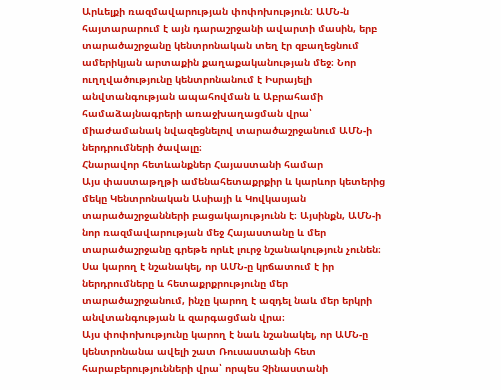Արևելքի ռազմավարության փոփոխություն: ԱՄՆ-ն հայտարարում է այն դարաշրջանի ավարտի մասին, երբ տարածաշրջանը կենտրոնական տեղ էր զբաղեցնում ամերիկյան արտաքին քաղաքականության մեջ։ Նոր ուղղվածությունը կենտրոնանում է Իսրայելի անվտանգության ապահովման և Աբրահամի համաձայնագրերի առաջխաղացման վրա՝ միաժամանակ նվազեցնելով տարածաշրջանում ԱՄՆ-ի ներդրումների ծավալը։
Հնարավոր հետևանքներ Հայաստանի համար
Այս փաստաթղթի ամենահետաքրքիր և կարևոր կետերից մեկը Կենտրոնական Ասիայի և Կովկասյան տարածաշրջանների բացակայությունն է։ Այսինքն, ԱՄՆ-ի նոր ռազմավարության մեջ Հայաստանը և մեր տարածաշրջանը գրեթե որևէ լուրջ նշանակություն չունեն։ Սա կարող է նշանակել, որ ԱՄՆ-ը կրճատում է իր ներդրումները և հետաքրքրությունը մեր տարածաշրջանում, ինչը կարող է ազդել նաև մեր երկրի անվտանգության և զարգացման վրա։
Այս փոփոխությունը կարող է նաև նշանակել, որ ԱՄՆ-ը կենտրոնանա ավելի շատ Ռուսաստանի հետ հարաբերությունների վրա՝ որպես Չինաստանի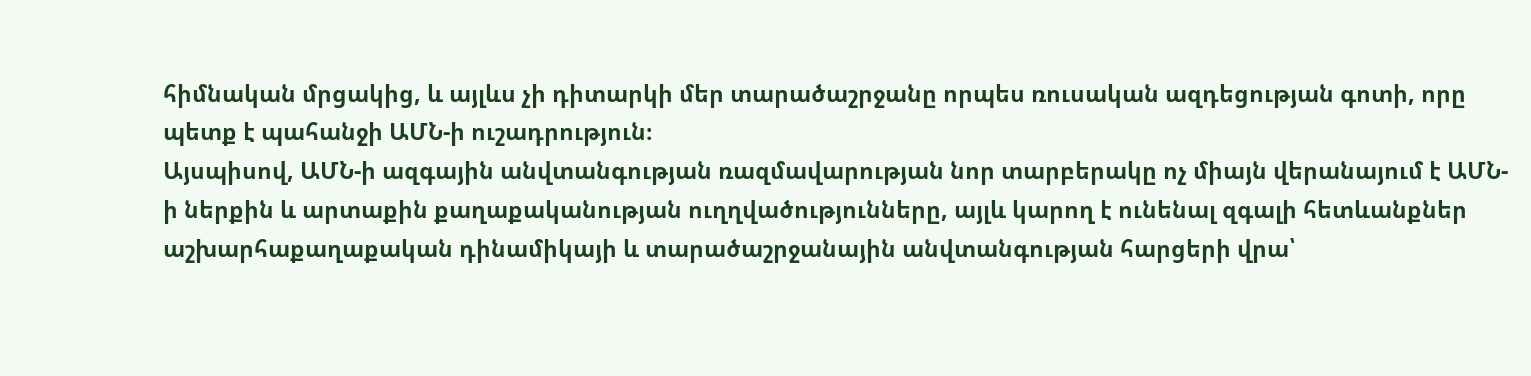հիմնական մրցակից, և այլևս չի դիտարկի մեր տարածաշրջանը որպես ռուսական ազդեցության գոտի, որը պետք է պահանջի ԱՄՆ-ի ուշադրություն։
Այսպիսով, ԱՄՆ-ի ազգային անվտանգության ռազմավարության նոր տարբերակը ոչ միայն վերանայում է ԱՄՆ-ի ներքին և արտաքին քաղաքականության ուղղվածությունները, այլև կարող է ունենալ զգալի հետևանքներ աշխարհաքաղաքական դինամիկայի և տարածաշրջանային անվտանգության հարցերի վրա՝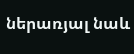ներառյալ նաև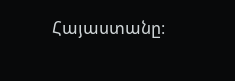Հայաստանը։